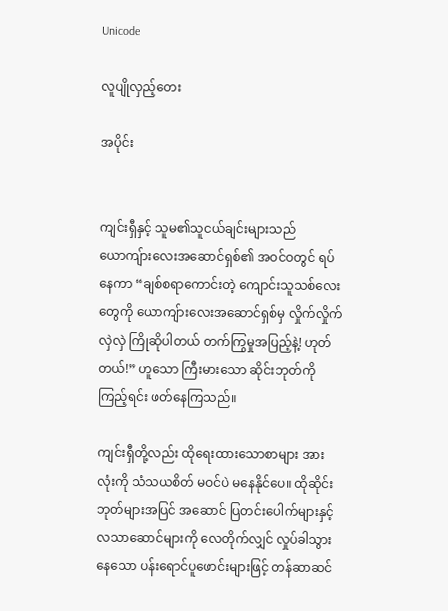Unicode

လူပျိုလှည့်တေး

အပိုင်း


ကျင်းရှီနှင့် သူမ၏သူငယ်ချင်းများသည် ယောကျ်ားလေးအဆောင်ရှစ်၏ အဝင်ဝတွင် ရပ်နေကာ “ချစ်စရာကောင်းတဲ့ ကျောင်းသူသစ်လေးတွေကို ယောကျ်ားလေးအဆောင်ရှစ်မှ လှိုက်လှိုက်လှဲလှဲ ကြိုဆိုပါတယ် တက်ကြွမှုအပြည့်နဲ့! ဟုတ်တယ်!” ဟူသော ကြီးမားသော ဆိုင်းဘုတ်ကို ကြည့်ရင်း ဖတ်နေကြသည်။

ကျင်းရှီတို့လည်း ထိုရေးထားသောစာများ အားလုံးကို သံသယစိတ် မဝင်ပဲ မနေနိုင်ပေ။ ထိုဆိုင်းဘုတ်များအပြင် အဆောင် ပြတင်းပေါက်များနှင့် လသာဆောင်များကို လေတိုက်လျှင် လှုပ်ခါသွားနေသော ပန်းရောင်ပူဖောင်းများဖြင့် တန်ဆာဆင်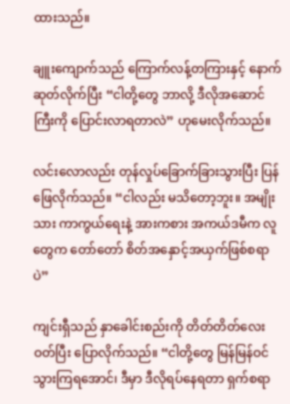ထားသည်။

ချူးကျောက်သည် ကြောက်လန့်တကြားနှင့် နောက်ဆုတ်လိုက်ပြီး “ငါတို့တွေ ဘာလို့ ဒီလိုအဆောင်ကြီးကို ပြောင်းလာရတာလဲ” ဟုမေးလိုက်သည်။

လင်းလောလည်း တုန်လှုပ်ခြောက်ခြားသွားပြီး ပြန်ဖြေလိုက်သည်။ “ငါလည်း မသိတော့ဘူး။ အမျိုးသား ကာကွယ်ရေးနဲ့ အားကစား အကယ်ဒမီက လူတွေက တော်တော် စိတ်အနှောင့်အယှက်ဖြစ်စရာပဲ”

ကျင်းရှီသည် နှာခေါင်းစည်းကို တိတ်တိတ်လေး ဝတ်ပြီး ပြောလိုက်သည်။ “ငါတို့တွေ မြန်မြန်ဝင်သွားကြရအောင်၊ ဒီမှာ ဒီလိုရပ်နေရတာ ရှက်စရာ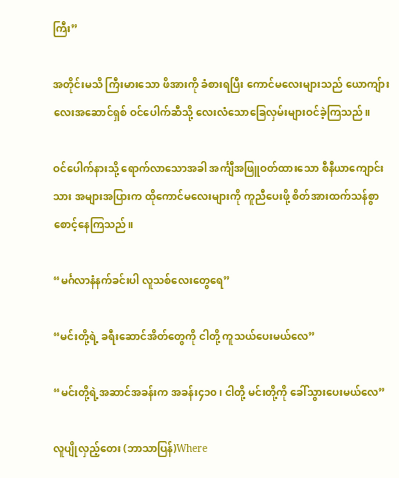ကြီး”

အတိုင်းမသိ ကြီးမားသော ဖိအားကို ခံစားရပြီး ကောင်မလေးများသည် ယောကျ်ားလေးအဆောင်ရှစ် ဝင်ပေါက်ဆီသို့ လေးလံသောခြေလှမ်းများဝင်ခဲ့ကြသည်။

ဝင်ပေါက်နားသို့ ရောက်လာသောအခါ အင်္ကျီအဖြူဝတ်ထားသော စီနီယာကျောင်းသား အများအပြားက ထိုကောင်မလေးများကို ကူညီပေးဖို့ စိတ်အားထက်သန်စွာ စောင့်နေကြသည်။

“မင်္ဂလာနံနက်ခင်းပါ လူသစ်လေးတွေရေ”

“မင်းတို့ရဲ့ ခရီးဆောင်အိတ်တွေကို ငါတို့ ကူသယ်ပေးမယ်လေ”

“မင်းတို့ရဲ့အဆာင်အခန်းက အခန်း၄၁၀၊ ငါတို့ မင်းတို့ကို ခေါ်သွားပေးမယ်လေ”

လူပျိုလှည့်တေး (ဘာသာပြန်)Where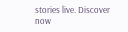stories live. Discover now